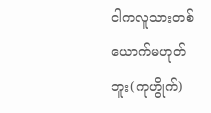ငါကလူသားတစ်ယောက်မဟုတ်ဘူး(ကုဟွိုက်)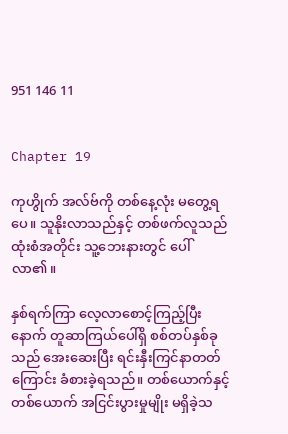951 146 11


Chapter 19

ကုဟွိုက် အလ်ဗ်ကို တစ်နေ့လုံး မတွေ့ရပေ။ သူနိုးလာသည်နှင့် တစ်ဖက်လူသည် ထုံးစံအတိုင်း သူ့ဘေးနားတွင် ပေါ်လာ၏။

နှစ်ရက်ကြာ လေ့လာစောင့်ကြည့်ပြီးနောက် တူဆာကြယ်ပေါ်ရှိ စစ်တပ်နှစ်ခုသည် အေးဆေးပြီး ရင်းနှီးကြင်နာတတ်ကြောင်း ခံစားခဲ့ရသည်။ တစ်ယောက်နှင့်တစ်ယောက် အငြင်းပွားမှုမျိုး မရှိခဲ့သ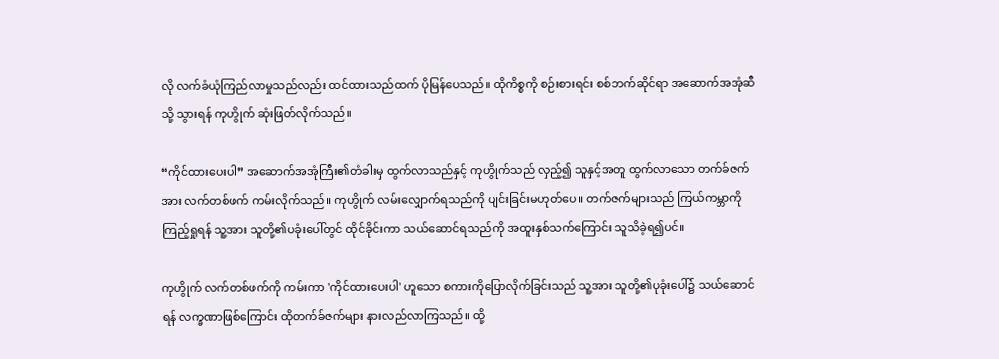လို လက်ခံယုံကြည်လာမှုသည်လည်း ထင်ထားသည်ထက် ပိုမြန်ပေသည်။ ထိုကိစ္စကို စဉ်းစားရင်း စစ်ဘက်ဆိုင်ရာ အဆောက်အအုံဆီသို့ သွားရန် ကုဟွိုက် ဆုံးဖြတ်လိုက်သည်။

“ကိုင်ထားပေးပါ” အဆောက်အအုံကြီး၏တံခါးမှ ထွက်လာသည်နှင့် ကုဟွိုက်သည် လှည့်၍ သူနှင့်အတူ ထွက်လာသော တက်ခ်ဇက်အား လက်တစ်ဖက် ကမ်းလိုက်သည်။ ကုဟွိုက် လမ်းလျှောက်ရသည်ကို ပျင်းခြင်းမဟုတ်ပေ။ တက်ဇက်များသည် ကြယ်ကမ္ဘာကိုကြည့်ရှုရန် သူ့အား သူတို့၏ပခုံးပေါ်တွင် ထိုင်ခိုင်းကာ သယ်ဆောင်ရသည်ကို အထူးနှစ်သက်ကြောင်း သူသိခဲ့ရ၍ပင်။

ကုဟွိုက် လက်တစ်ဖက်ကို ကမ်းကာ 'ကိုင်ထားပေးပါ' ဟူသော စကားကိုပြောလိုက်ခြင်းသည် သူ့အား သူတို့၏ပုခုံးပေါ်၌ သယ်ဆောင်ရန် လက္ခဏာဖြစ်ကြောင်း ထိုတက်ခ်ဇက်များ နားလည်လာကြသည်။ ထို့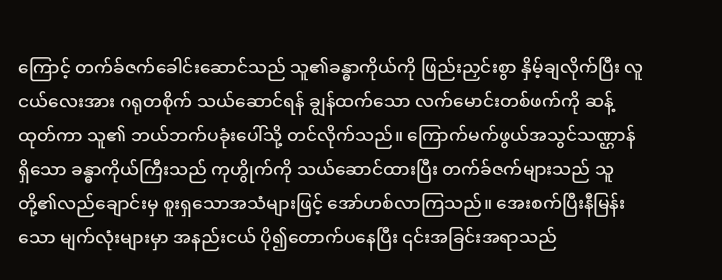ကြောင့် တက်ခ်ဇက်ခေါင်းဆောင်သည် သူ၏ခန္ဓာကိုယ်ကို ဖြည်းညှင်းစွာ နှိမ့်ချလိုက်ပြီး လူငယ်လေးအား ဂရုတစိုက် သယ်ဆောင်ရန် ချွန်ထက်သော လက်မောင်းတစ်ဖက်ကို ဆန့်ထုတ်ကာ သူ၏ ဘယ်ဘက်ပခုံးပေါ်သို့ တင်လိုက်သည်။ ကြောက်မက်ဖွယ်အသွင်သဏ္ဌာန်ရှိသော ခန္ဓာကိုယ်ကြီးသည် ကုဟွိုက်ကို သယ်ဆောင်ထားပြီး တက်ခ်ဇက်များသည် သူတို့၏လည်ချောင်းမှ စူးရှသောအသံများဖြင့် အော်ဟစ်လာကြသည်။ အေးစက်ပြီးနီမြန်းသော မျက်လုံးများမှာ အနည်းငယ် ပို၍တောက်ပနေပြီး ၎င်းအခြင်းအရာသည်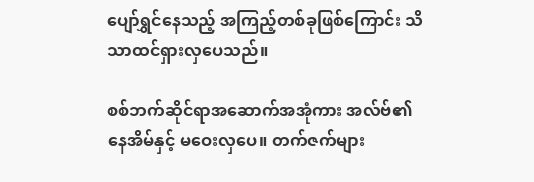ပျော်ရွှင်နေသည့် အကြည့်တစ်ခုဖြစ်ကြောင်း သိသာထင်ရှားလှပေသည်။

စစ်ဘက်ဆိုင်ရာအဆောက်အအုံကား အလ်ဗ်၏နေအိမ်နှင့် မဝေးလှပေ။ တက်ဇက်များ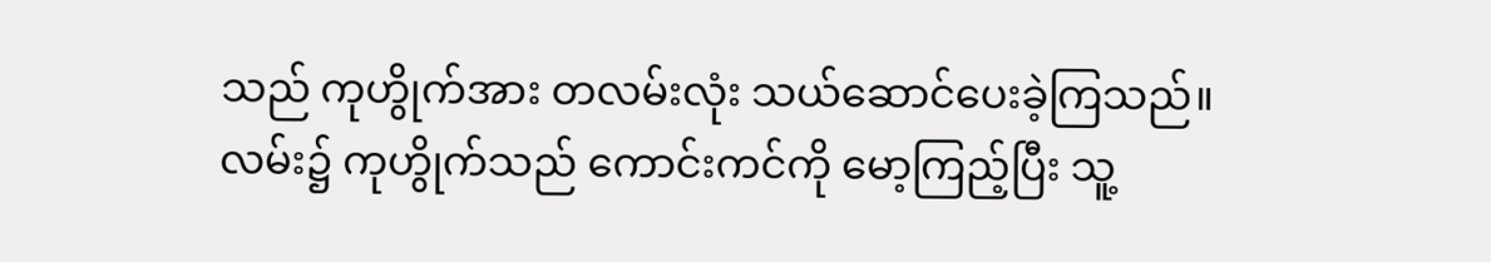သည် ကုဟွိုက်အား တလမ်းလုံး သယ်ဆောင်ပေးခဲ့ကြသည်။ လမ်း၌ ကုဟွိုက်သည် ကောင်းကင်ကို မော့ကြည့်ပြီး သူ့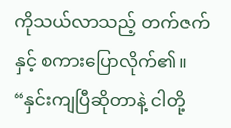ကိုသယ်လာသည့် တက်ဇက်နှင့် စကားပြောလိုက်၏။ “နှင်းကျပြီဆိုတာနဲ့ ငါတို့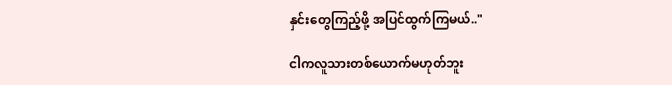နှင်းတွေကြည့်ဖို့ အပြင်ထွက်ကြမယ်.."

ငါကလူသားတစ်ယောက်မဟုတ်ဘူး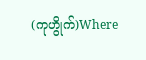(ကုဟွိုက်)Where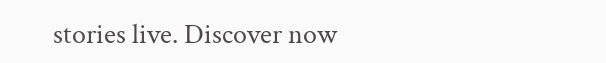stories live. Discover now